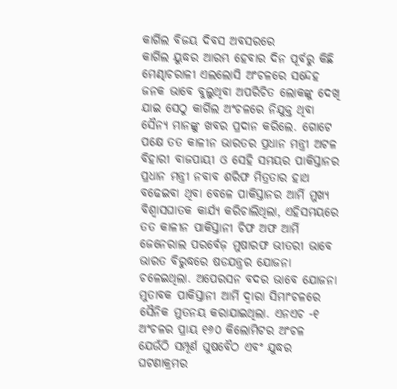କାର୍ଗିଲ ବିଜୟ ଦିବସ ଅବସରରେ
କାର୍ଗିଲ ୟୁଦ୍ଧର ଆରମ୍ଭ ହେବାର ଦିନ ପୂର୍ବରୁ କିଛି ମେଣ୍ଢାଚରାଳୀ ଏଲଲୋସି ଅଂଚଳରେ ସନ୍ଦେହ ଜନକ ଭାବେ ବୁଲୁଥିବା ଅପରିଚିତ ଲୋକଙ୍କୁ ଦେଖି ଯାଇ ସେଠୁ କାର୍ଗିଲ ଅଂଚଳରେ ନିଯୁକ୍ତ ଥିବା ସୈନ୍ୟ ମାନଙ୍କୁ ଖବର ପ୍ରଦାନ କରିଲେ. ଗୋଟେ ପକ୍ଷେ ତତ କାଳୀନ ଭାରତର ପ୍ରଧାନ ମନ୍ତ୍ରୀ ଅଟଳ ବିହାରୀ ବାଜପାୟୀ ଓ ସେହି ସମୟର ପାକିସ୍ତାନର ପ୍ରଧାନ ମନ୍ତ୍ରୀ ନବାବ ଶରିଫ ମିତ୍ରତାର ହାଥ ବଢେଇବା ଥିବା ବେଳେ ପାକିସ୍ତାନର ଆର୍ମି ମୁଖ୍ୟ ବିଶ୍ୱାସଘାତକ କାର୍ଯ୍ୟ କରିଚାଲିଥିଲା, ଏହିସମୟରେ ତତ କାଳୀନ ପାକିସ୍ତାନୀ ଚିଫ ଅଫ ଆର୍ମି ଜେନେରାଲ ପରର୍ବେଜ଼ ମୁଷାରଫ ଭୀତରୀ ଭାବେ ଭାରତ ବିରୁଦ୍ଧରେ ଷଡଯନ୍ତ୍ରର ଯୋଜନା ଚଳେଇଥିଲା. ଅପେରସନ ବଦର ଭାବେ ଯୋଜନା ମୁତାବକ ପାକିସ୍ତାନୀ ଆର୍ମି ଦ୍ୱାରା ସିମାଂଚଳରେ ସୈନିକ ମୁତନୟ କରାଯାଇଥିଲା. ଏନଏଚ -୧ ଅଂଚଳର ପ୍ରାୟ ୧୬୦ କିଲୋମିଟର ଅଂଚଳ ଯେଉଁଠି ସମ୍ପୂର୍ଣ ଘୁଷବୈଠ ଏବଂ ଯୁଦ୍ଧର ଘଟଣାକ୍ରମର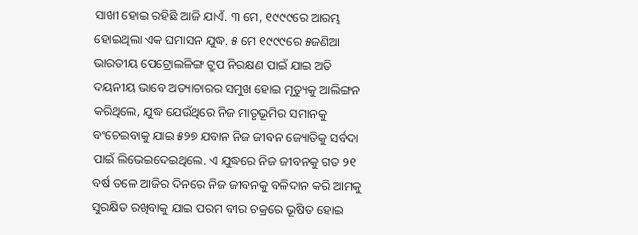ସାଖୀ ହୋଇ ରହିଛି ଆଜି ଯାଏଁ. ୩ ମେ, ୧୯୯୯ରେ ଆରମ୍ଭ ହୋଇଥିଲା ଏକ ଘମାସନ ଯୁଦ୍ଧ. ୫ ମେ ୧୯୯୯ରେ ୫ଜଣିଆ ଭାରତୀୟ ପେଟ୍ରୋଲଳିଙ୍ଗ ଟ୍ରୁପ ନିରକ୍ଷଣ ପାଇଁ ଯାଇ ଅତି ଦୟନୀୟ ଭାବେ ଅତ୍ୟାଚାରର ସମୁଖ ହୋଇ ମୃତ୍ୟୁକୁ ଆଲିଙ୍ଗନ କରିଥିଲେ, ଯୁଦ୍ଧ ଯେଉଁଥିରେ ନିଜ ମାତୃଭୂମିର ସମାନକୁ ବଂଚେଇବାକୁ ଯାଇ ୫୨୭ ଯବାନ ନିଜ ଜୀବନ ଜ୍ୟୋତିକୁ ସର୍ବଦା ପାଇଁ ଲିଭେଇଦେଇଥିଲେ. ଏ ଯୁଦ୍ଧରେ ନିଜ ଜୀବନକୁ ଗତ ୨୧ ବର୍ଷ ତଳେ ଆଜିର ଦିନରେ ନିଜ ଜୀବନକୁ ବଳିଦାନ କରି ଆମକୁ ସୁରକ୍ଷିତ ରଖିବାକୁ ଯାଇ ପରମ ବୀର ଚକ୍ରରେ ଭୂଷିତ ହୋଇ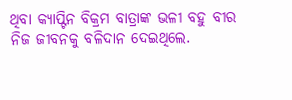ଥିବା କ୍ୟାପ୍ଟିନ ବିକ୍ରମ ବାତ୍ରାଙ୍କ ଭଳୀ ବହୁ ବୀର ନିଜ ଜୀବନକୁ ବଳିଦାନ ଦେଇଥିଲେ.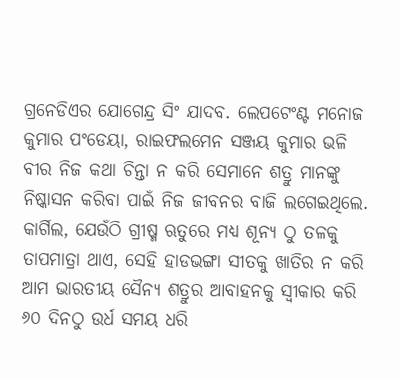ଗ୍ରନେଡିଏର ଯୋଗେନ୍ଦ୍ର ସିଂ ଯାଦବ. ଲେପଟେଂଣ୍ଟ ମନୋଜ କୁମାର ପଂଡେୟା, ରାଇଫଲମେନ ସଞ୍ଜୟ କୁମାର ଭଳି ବୀର ନିଜ କଥା ଚିନ୍ତା ନ କରି ସେମାନେ ଶତ୍ରୁ ମାନଙ୍କୁ ନିଷ୍କାସନ କରିବା ପାଇଁ ନିଜ ଜୀବନର ବାଜି ଲଗେଇଥିଲେ. କାର୍ଗିଲ, ଯେଉଁଠି ଗ୍ରୀଷ୍ମ ଋତୁରେ ମଧ୍ୟ ଶୂନ୍ୟ ଠୁ ତଳକୁ ତାପମାତ୍ରା ଥାଏ, ସେହି ହାଡଭଙ୍ଗା ସୀତକୁ ଖାତିର ନ କରି ଆମ ଭାରତୀୟ ସୈନ୍ୟ ଶତ୍ରୁର ଆବାହନକୁ ସ୍ୱୀକାର କରି ୬୦ ଦିନଠୁ ଉର୍ଧ ସମୟ ଧରି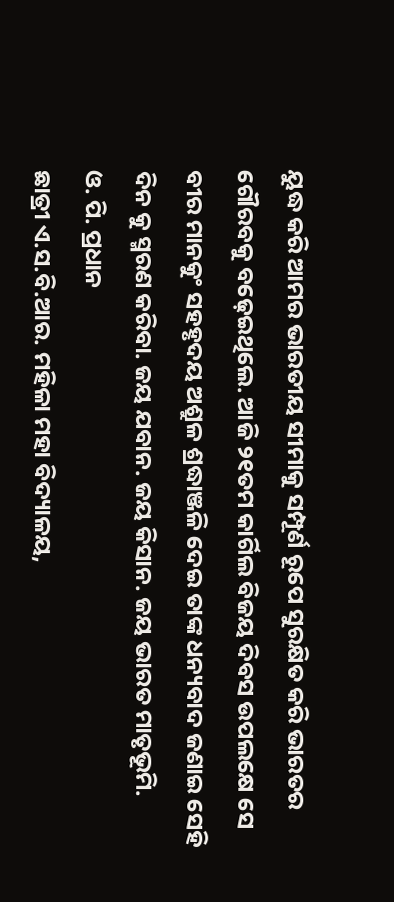ୟୁଦ୍ଧ କରି ଆମର ଭାରତୀୟ ସୀମାକୁ ସମ୍ପୂର୍ଣ ରୂପେ ସୁରକ୍ଷିତ କରି ଭାରତର ଗୌରବକୁ ବଢ଼େଇଥିଲେ. ଆଜି ୨୧ତମ କାର୍ଗିଲ ବିଜୟ ଦିବସ ଉପଲକ୍ଷେ ସେ ବୀର ମାନକୁଂ ସହହୃଦୟ ଅଶ୍ରୁଳ ଶ୍ରଦ୍ଧାଞ୍ଜଳି ଦେଇ ତାଙ୍କ ଧନ୍ୟବାଦ ଜଣାଇ ସେହି ଦିନ କୁ ସ୍ମରଣ କରିବା. ଜୟ ଯବାନ. ଜୟ କିସାନ. ଜୟ ଭାରତ ମାତୃଭୂମି.
ଓ. ପି. ପ୍ରଧାନ
ଛାତ୍ରୀ ଏ.ସ.ବି.ଆର. ମହିଳା ମହା ବିଦ୍ୟାଳୟ,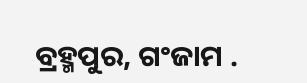ବ୍ରହ୍ମପୁର, ଗଂଜାମ .